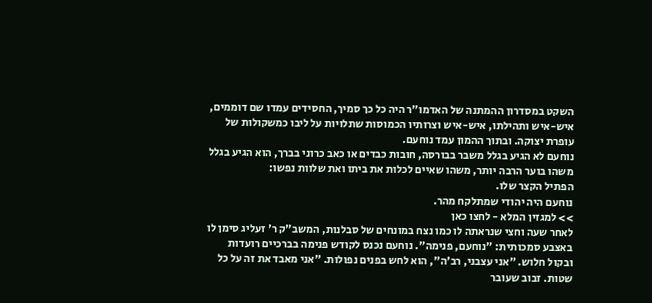השקט במסדרון ההמתנה של האדמו"ר היה כל כך סמיך, החסידים עמדו שם דוממים, איש-איש ותהילתו, איש-איש וצרותיו הכמוסות שתלויות על ליבו כמשקולות של עופרת יצוקה. ובתוך ההמון עמד נוחעם.
נוחעם לא הגיע בגלל משבר בבורסה, חובות כבדים או כאב כרוני בברך, הוא הגיע בגלל משהו בוער הרבה יותר, משהו שאיים לכלות את ביתו ואת שלוות נפשו:
הפתיל הקצר שלו.
נוחעם היה יהודי שמתלקח מהר.
>> למגזין המלא - לחצו כאן
לאחר שעה וחצי שנראתה לו כמו נצח במונחים של סבלנות, המשב"ק ר' זעליג סימן לו באצבע סמכותית: "נוחעם, פנימה". נוחעם נכנס לקודש פנימה בברכיים רועדות ובקול חלוש. "אני עצבני, רב'ה", הוא לחש בפנים נפולות. "אני מאבד את זה על כל שטות. זבוב שעובר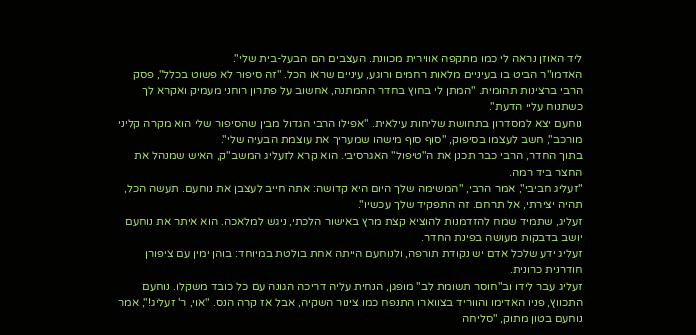ליד האוזן נראה לי כמו מתקפה אווירית מכוונת. העצבים הם הבעל-בית שלי".
האדמו"ר הביט בו בעיניים מלאות רחמים ורוגע, עיניים שראו הכל. "זה סיפור לא פשוט בכלל", פסק הרבי ברצינות תהומית. "המתן לי בחוץ בחדר ההמתנה, אחשוב על פתרון רוחני מעמיק ואקרא לך כשתנוח עליי הדעת".
נוחעם יצא למסדרון בתחושת שליחות עילאית. "אפילו הרבי הגדול מבין שהסיפור שלי הוא מקרה קליני מורכב", חשב לעצמו בסיפוק, "סוף סוף מישהו שמעריך את עוצמת הבעיה שלי".
בתוך החדר, הרבי כבר תכנן את ה"טיפול" האגרסיבי. הוא קרא לזעליג המשב"ק, האיש שמנהל את החצר ביד רמה.
"זעליג חביבי", אמר הרבי, "המשימה שלך היום היא קדושה: אתה חייב לעצבן את נוחעם. תעשה הכל, תהיה יצירתי, אל תרחם. זה התפקיד שלך עכשיו".
זעליג, שתמיד שמח להזדמנות להוציא קצת מרץ באישור הלכתי, ניגש למלאכה. הוא איתר את נוחעם יושב בדבקות מעושה בפינת החדר.
זעליג ידע שלכל אדם יש נקודת תורפה, ולנוחעם הייתה אחת בולטת במיוחד: בוהן ימין עם ציפורן חודרנית כרונית.
זעליג עבר לידו וב"חוסר תשומת לב" מופגן, הנחית עליה דריכה הגונה עם כל כובד משקלו. נוחעם התכווץ, פניו האדימו והווריד בצווארו התנפח כמו צינור השקיה, אבל אז קרה הנס. "אוי, ר' זעליג!", אמר נוחעם בטון מתוק, "סליחה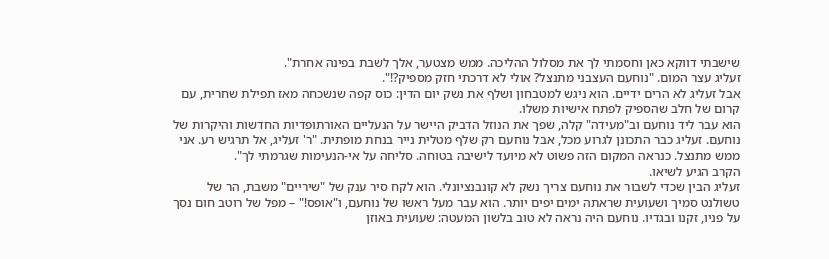שישבתי דווקא כאן וחסמתי לך את מסלול ההליכה. ממש מצטער, אלך לשבת בפינה אחרת".
זעליג עצר המום. "נוחעם העצבני מתנצל? אולי לא דרכתי חזק מספיק?!".
אבל זעליג לא הרים ידיים. הוא ניגש למטבחון ושלף את נשק יום הדין: כוס קפה שנשכחה מאז תפילת שחרית, עם קרום של חלב שהספיק לפתח אישיות משלו.
הוא עבר ליד נוחעם וב"מעידה" קלה, שפך את הנוזל הדביק היישר על הנעליים האורתופדיות החדשות והיקרות של נוחעם. זעליג כבר התכונן לגרוע מכל, אבל נוחעם רק שלף מטלית נייר בנחת מופתית. "ר' זעליג, אל תרגיש רע. אני ממש מתנצל. כנראה המקום הזה פשוט לא מיועד לישיבה בטוחה. סליחה על אי-הנעימות שגרמתי לך".
הקרב הגיע לשיאו.
זעליג הבין שכדי לשבור את נוחעם צריך נשק לא קונבנציונלי. הוא לקח סיר ענק של "שיריים" משבת, הר של טשולנט סמיך ושעועית שראתה ימים יפים יותר. הוא עבר מעל ראשו של נוחעם, ו"אופס!" – מפל של רוטב חום נסך על פניו, זקנו ובגדיו. נוחעם היה נראה לא טוב בלשון המעטה: שעועית באוזן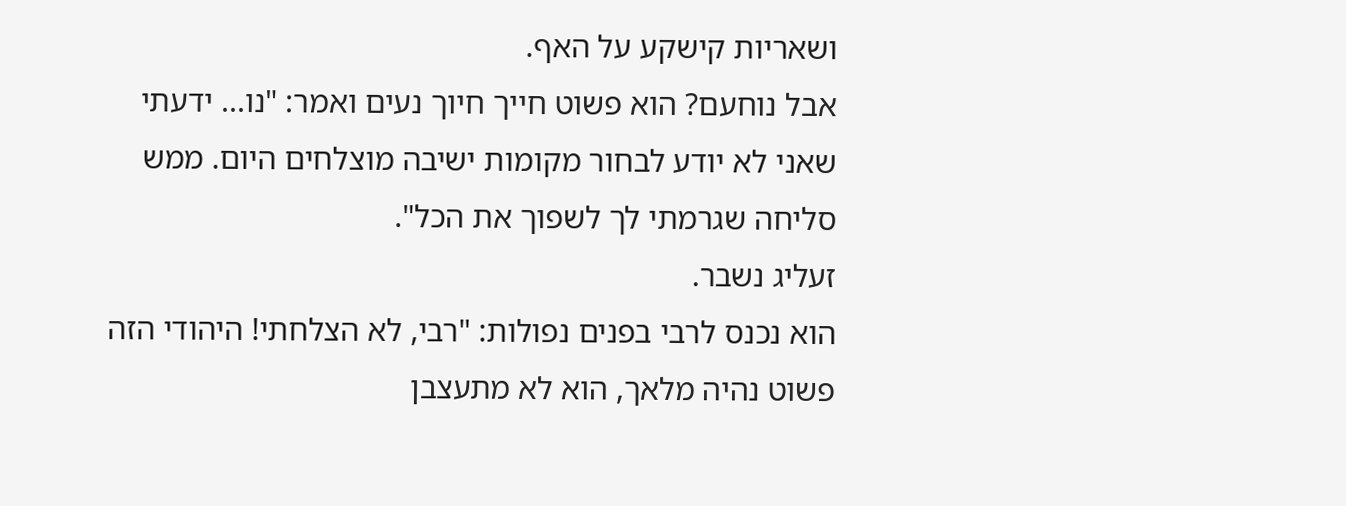ושאריות קישקע על האף.
אבל נוחעם? הוא פשוט חייך חיוך נעים ואמר: "נו... ידעתי שאני לא יודע לבחור מקומות ישיבה מוצלחים היום. ממש סליחה שגרמתי לך לשפוך את הכל".
זעליג נשבר.
הוא נכנס לרבי בפנים נפולות: "רבי, לא הצלחתי! היהודי הזה פשוט נהיה מלאך, הוא לא מתעצבן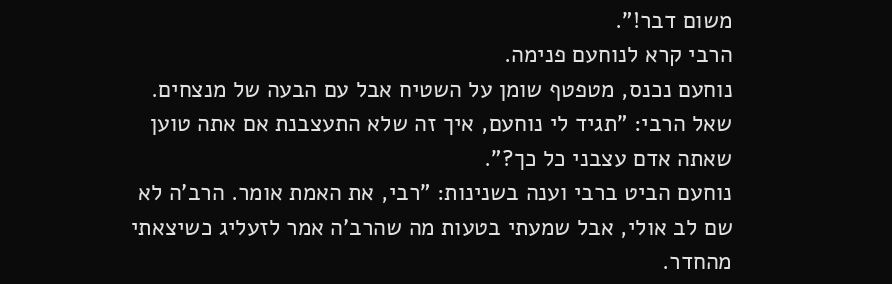משום דבר!".
הרבי קרא לנוחעם פנימה.
נוחעם נכנס, מטפטף שומן על השטיח אבל עם הבעה של מנצחים. שאל הרבי: "תגיד לי נוחעם, איך זה שלא התעצבנת אם אתה טוען שאתה אדם עצבני כל כך?".
נוחעם הביט ברבי וענה בשנינות: "רבי, את האמת אומר. הרב'ה לא שם לב אולי, אבל שמעתי בטעות מה שהרב'ה אמר לזעליג כשיצאתי מהחדר.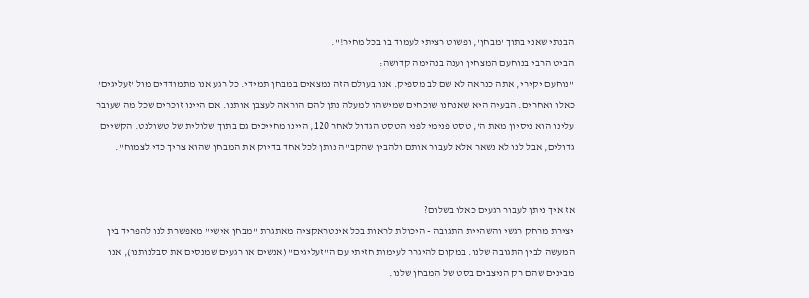הבנתי שאני בתוך 'מבחן', ופשוט רציתי לעמוד בו בכל מחיר!".
הביט הרבי בנוחעם המצחין וענה בנהימה קדושה:
"נוחעם יקירי, אתה כנראה לא שם לב מספיק. אנו בעולם הזה נמצאים במבחן תמידי. כל רגע אנו מתמודדים מול 'זעליגים' כאלו ואחרים. הבעיה היא שאנחנו שוכחים שמישהו למעלה נתן להם הוראה לעצבן אותנו. אם היינו זוכרים שכל מה שעובר עלינו הוא ניסיון מאת ה', טסט פנימי לפני הטסט הגדול לאחר 120, היינו מחייכים גם בתוך שלולית של טשולנט. הקשיים גדולים, אבל לנו לא נשאר אלא לעבור אותם ולהבין שהקב"ה נותן לכל אחד בדיוק את המבחן שהוא צריך כדי לצמוח".


אז איך ניתן לעבור רגעים כאלו בשלום?
יצירת מרחק רגשי והשהיית התגובה - היכולת לראות בכל אינטראקציה מאתגרת "מבחן אישי" מאפשרת לנו להפריד בין המעשה לבין התגובה שלנו. במקום להיגרר לעימות חזיתי עם ה"זעליגים" (אנשים או רגעים שמנסים את סבלנותנו), אנו מבינים שהם רק הניצבים בסט של המבחן שלנו.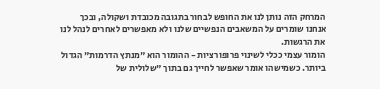המרחק הזה נותן לנו את החופש לבחור בתגובה מכובדת ושקולה, ובכך אנחנו שומרים על המשאבים הנפשיים שלנו ולא מאפשרים לאחרים לנהל לנו את הרגשות.
הומור עצמי ככלי לשינוי פרופורציות - ההומור הוא "מנתץ הדרמות" הגדול ביותר. כשמישהו אומר שאפשר לחייך גם בתוך "שלולית של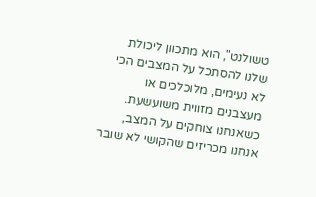טשולנט", הוא מתכוון ליכולת שלנו להסתכל על המצבים הכי לא נעימים, מלוכלכים או מעצבנים מזווית משועשעת. כשאנחנו צוחקים על המצב, אנחנו מכריזים שהקושי לא שובר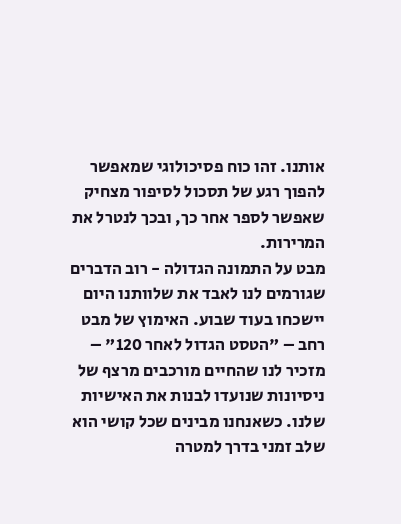אותנו. זהו כוח פסיכולוגי שמאפשר להפוך רגע של תסכול לסיפור מצחיק שאפשר לספר אחר כך, ובכך לנטרל את המרירות.
מבט על התמונה הגדולה - רוב הדברים שגורמים לנו לאבד את שלוותנו היום יישכחו בעוד שבוע. האימוץ של מבט רחב – "הטסט הגדול לאחר 120" – מזכיר לנו שהחיים מורכבים מרצף של ניסיונות שנועדו לבנות את האישיות שלנו. כשאנחנו מבינים שכל קושי הוא שלב זמני בדרך למטרה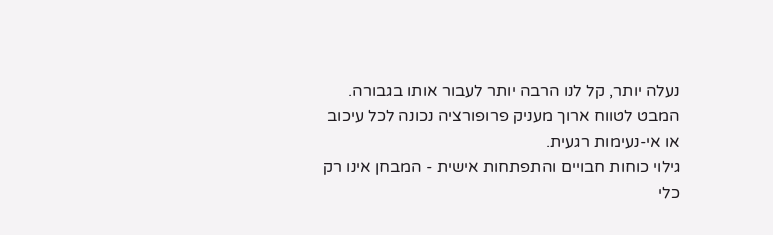נעלה יותר, קל לנו הרבה יותר לעבור אותו בגבורה. המבט לטווח ארוך מעניק פרופורציה נכונה לכל עיכוב או אי-נעימות רגעית.
גילוי כוחות חבויים והתפתחות אישית - המבחן אינו רק כלי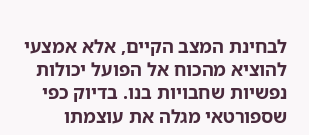לבחינת המצב הקיים, אלא אמצעי להוציא מהכוח אל הפועל יכולות נפשיות שחבויות בנו. בדיוק כפי שספורטאי מגלה את עוצמתו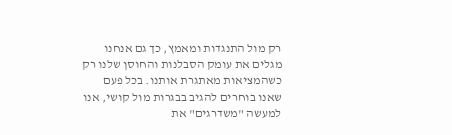רק מול התנגדות ומאמץ, כך גם אנחנו מגלים את עומק הסבלנות והחוסן שלנו רק כשהמציאות מאתגרת אותנו. בכל פעם שאנו בוחרים להגיב בבגרות מול קושי, אנו למעשה "משדרגים" את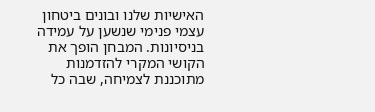האישיות שלנו ובונים ביטחון עצמי פנימי שנשען על עמידה בניסיונות. המבחן הופך את הקושי המקרי להזדמנות מתוכננת לצמיחה, שבה כל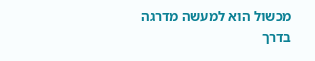מכשול הוא למעשה מדרגה בדרך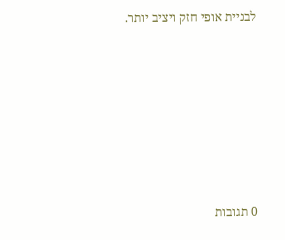לבניית אופי חזק ויציב יותר.







0 תגובות